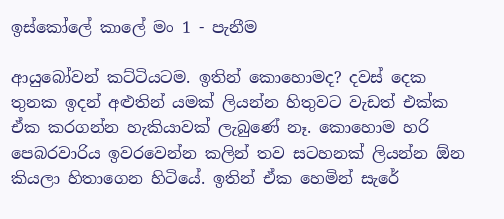ඉස්කෝලේ කාලේ මං 1 - පැනීම

ආයුබෝවන් කට්ටියටම. ඉතින් කොහොමද? දවස් දෙක තුනක ඉදන් අළුතින් යමක් ලියන්න හිතුවට වැඩත් එක්ක ඒක කරගන්න හැකියාවක් ලැබුණේ නෑ. කොහොම හරි පෙබරවාරිය ඉවරවෙන්න කලින් තව සටහනක් ලියන්න ඕන කියලා හිතාගෙන හිටියේ. ඉතින් ඒක හෙමින් සැරේ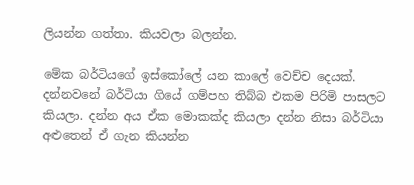ලියන්න ගත්තා. කියවලා බලන්න.

මේක බර්ටියගේ ඉස්කෝලේ යන කාලේ වෙච්ච දෙයක්. දන්නවනේ බර්ටියා ගියේ ගම්පහ තිබ්බ එකම පිරිමි පාසලට කියලා. දන්න අය ඒක මොකක්ද කියලා දන්න නිසා බර්ටියා අළුතෙන් ඒ ගැන කියන්න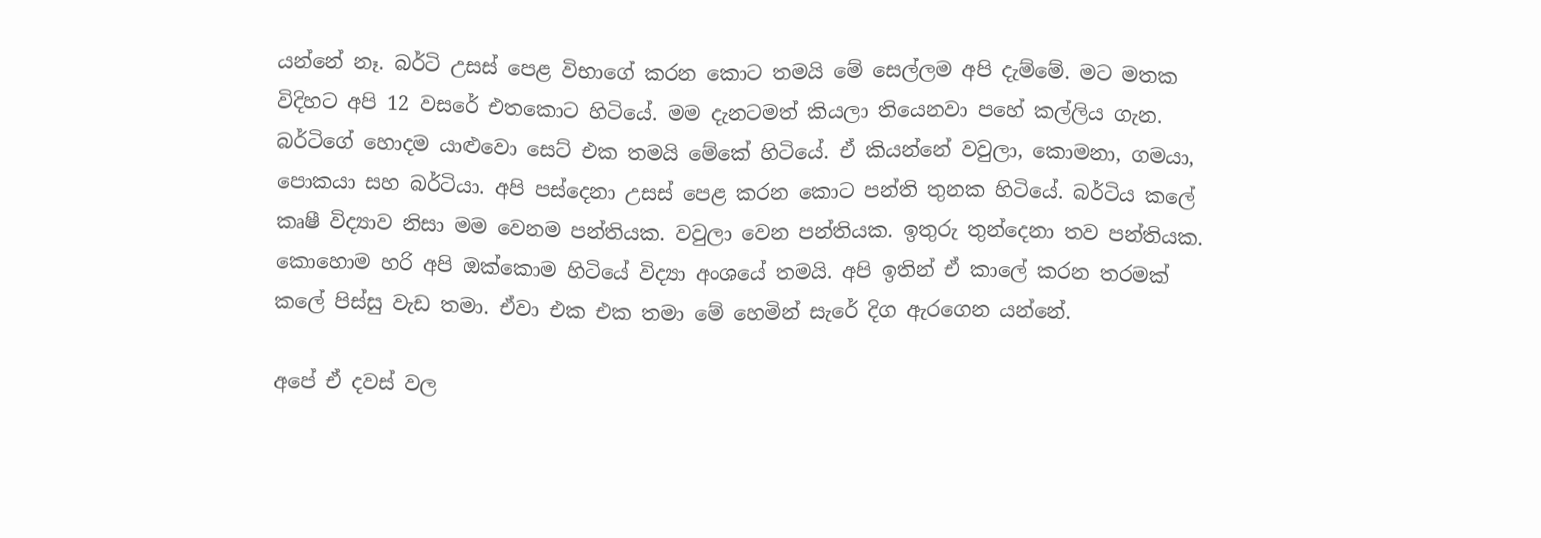යන්නේ නෑ. බර්ටි උසස් පෙළ විභාගේ කරන කොට තමයි මේ සෙල්ලම අපි දැම්මේ. මට මතක විදිහට අපි 12 වසරේ එතකොට හිටිය‍ේ. මම දැනටමත් කියලා තියෙනවා පහේ කල්ලිය ගැන. බර්ටිගේ හොදම යා‍ළුවො සෙට් එක තමයි මේකේ හිටියේ. ඒ කියන්නේ වවුලා, කොමනා, ගමයා, පොකයා සහ බර්ටියා. අපි පස්දෙනා උසස් පෙළ කරන කොට පන්ති තුනක හිටියේ. බර්ටිය කලේ කෘෂී විද්‍යාව නිසා මම වෙනම පන්තියක. වවුලා වෙන පන්තියක. ඉතුරු තුන්දෙනා තව පන්තියක. කොහොම හරි අපි ‍ඔක්කොම හිටියේ විද්‍යා අංශයේ තමයි. අපි ඉතින් ඒ කාලේ කරන තරමක් කලේ පිස්සු වැඩ තමා. ඒවා එක එක තමා මේ හෙමින් සැරේ දිග ඇරගෙන යන්නේ.

අපේ ඒ දවස් වල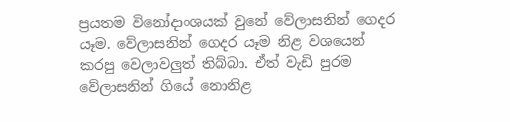ප්‍රයතම විනෝදාංශයක් වුනේ වේලාසනින් ගෙදර යෑම. වේලාසනින් ගෙදර යෑම නිළ වශයෙන් කරපු වෙලාවලුත් තිබ්බා. ඒත් වැඩි පුරම වේලාසනින් ගියේ නොනිළ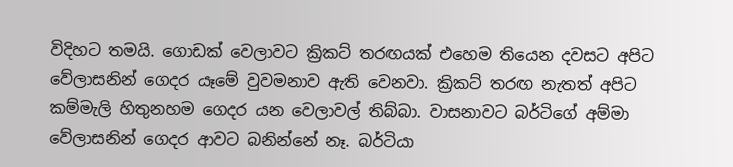විදිහට තමයි. ගොඩක් වෙලාවට ක්‍රිකට් තරඟයක් එහෙම තියෙන දවසට අපිට වේලාසනින් ගෙදර යෑමේ වුවමනාව ඇති වෙනවා. ක්‍රිකට් තරඟ නැතත් අපිට කම්මැලි හිතුනහම ගෙදර යන වෙලාවල් තිබ්බා. වාසනාවට බර්ටිගේ අම්මා වේලාසනින් ගෙදර ආවට බනින්නේ නෑ. බර්ටියා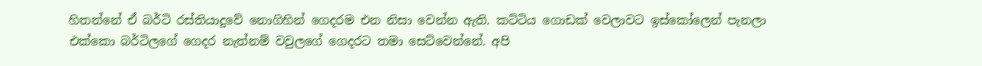හිතන්නේ ඒ බර්ටි රස්තියාදුවේ නොගිහින් ගෙදරම එන නිසා වෙන්න ඇති. කට්ටිය ගොඩක් වෙලාවට ඉස්කෝලෙන් පැනලා එක්කො බර්ටිලගේ ගෙදර නැත්නම් වවුලගේ ගෙදරට තමා සෙට්වෙන්නේ. අපි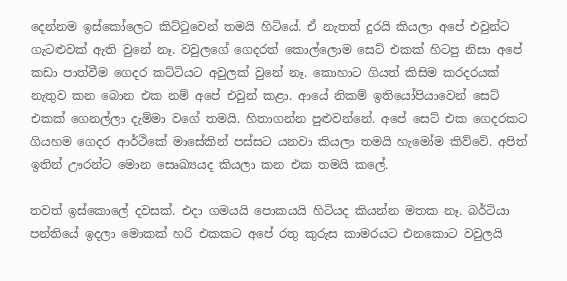දෙන්නම ඉස්කෝලෙට කිට්ටුවෙන් තමයි හිටියේ. ඒ නැතත් දුරයි කියලා අපේ එවුන්ට ගැටළුවක් ඇති වුනේ නෑ. වවුලගේ ගෙදරත් කොල්ලොම සෙට් එකක් හිටපු නිසා අපේ කඩා පාත්වීම ගෙදර කට්ටියට අවුලක් වුනේ නෑ. කොහාට ගියත් කිසිම කරදරයක් නැතුව කන බොන එක නම් අපේ එවුන් කළා. ආයේ නිකම් ඉතියෝපියාවෙන් සෙට් එකක් ගෙනල්ලා දැම්මා ‍වගේ තමයි. හිතාගන්න පුළුවන්නේ. අපේ සෙට් එක ගෙදරකට ගියහම ගෙදර ආර්ථිකේ මාසේකින් පස්සට යනවා කියලා තමයි හැමෝම කිව්වේ. අපිත් ඉතින් ඌරන්ට මොන සෙෘඛ්‍යයද කියලා කන එක තමයි කලේ.

තවත් ඉස්කොලේ දවසක්. එදා ගමයයි පොකයයි හිටියද කියන්න මතක නෑ. බර්ටියා පන්‍තියේ ඉදලා මොකක් හරි එකකට අපේ රතු කුරුස කාමරයට එනකොට වවුලයි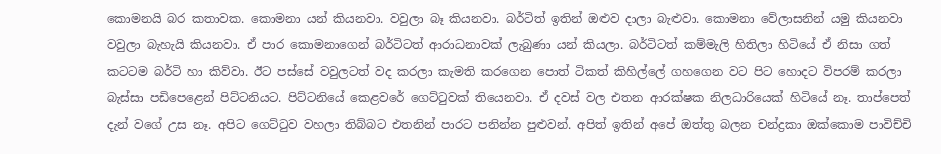කොමනයි බර කතාවක. කොමනා යන් කියනවා. වවුලා බෑ කියනවා. බර්ටිත් ඉතින් ඔළුව දාලා බැළුවා. කොමනා වේලාසනින් යමු කියනවා වවුලා බැහැයි කියනවා. ඒ පාර කොමනාගෙන් බර්ටිටත් ආරාධනාවක් ලැබුණා යන් කියලා. බර්ටිටත් කම්මැලි හිතිලා හිටියේ ඒ නිසා ගත් කටටම බර්ටි හා කිව්වා. ඊට පස්සේ වවුලටත් වද කරලා කැමති කරගෙන පොත් ටිකත් කිහිල්ලේ ගහගෙන වට පිට හොදට විපරම් කරලා බැස්සා පඩිපෙළෙන් පිට්ටනියට. පිට්ටනියේ කෙළවරේ ගෙට්ටුවක් තියෙනවා. ඒ දවස් වල එතන ආරක්ෂක නිලධාරියෙක් හිටියේ නෑ. තාප්පෙත් දැන් වගේ උස නෑ. අපිට ගෙට්ටුව වහලා තිබ්බට එතනින් පාරට පනින්න පුළුවන්. අපිත් ඉතින් අපේ ඔත්තු බලන චන්ද්‍රකා ඔක්කොම පාවිච්චි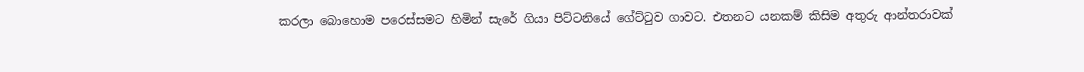කරලා බොහොම පරෙස්සමට හිමින් සැරේ ගියා පිට්ටනියේ ගේට්ටුව ගාවට. එතනට යනකම් කිසිම අතුරු ආන්තරාවක්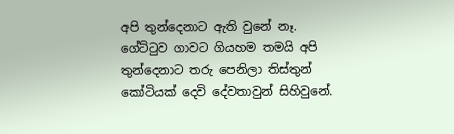අපි තුන්දෙනාට ඇති වුනේ නෑ. ගේට්ටුව ගාවට ගියහම තමයි අපි තුන්දෙනාට තරු පෙනිලා තිස්තුන් කෝටියක් දෙවි දේවතාවුන් සිහිවුනේ.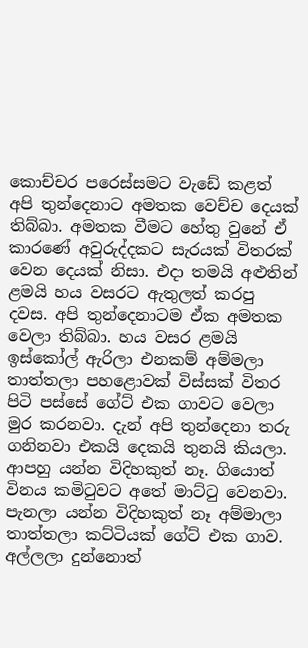කොච්චර පරෙස්සමට වැඩේ කළත් අපි තුන්දෙනාට අමතක වෙච්ච දෙයක් තිබ්බා. අමතක වීමට හේතු වුනේ ඒ කාරණේ අවුරුද්දකට සැරයක් විතරක් වෙන දෙයක් නිසා. එදා තමයි අළුතින් ළමයි හය වසරට ඇතුලත් කරපු දවස. අපි තුන්දෙනාටම ඒක අමතක වෙලා තිබ්බා. හය වසර ළමයි ඉස්කෝල් ඇරිලා එනකම් අම්මලා තාත්තලා පහළොවක් විස්සක් විතර පිටි පස්සේ ගේට් එක ගාවට වෙලා මුර කරනවා. දැන් අපි තුන්දෙනා තරු ගනිනවා එකයි දෙකයි තුනයි කියලා. ආපහු යන්න විදිහකුත් නෑ. ගියොත් විනය කමිටුවට අතේ මාට්ටු වෙනවා. පැනලා යන්න විදිහකුත් නෑ අම්මාලා තාත්තලා ‍ක‍ට්ටියක් ගේට් එක ගාව. අල්ලලා දුන්නොත්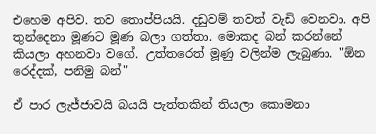එහෙම අපිව‍. තව තොප්පියයි. දඩුවම් තවත් වැඩි වෙනවා. අපි තුන්දෙනා මූණට මූණ බලා ගත්තා. මොකද බන් කරන්නේ කියලා අහනවා වගේ. උත්තරෙත් මූණු වලින්ම ලැබුණා. "ඕන රෙද්දක්, පනිමු බන්"

ඒ පාර ලැජ්ජාවයි බයයි පැත්තකින් තියලා කොමනා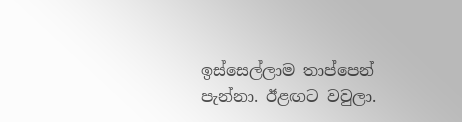ඉස්සෙල්ලාම තාප්පෙන් පැන්නා. ඊළඟට වවුලා.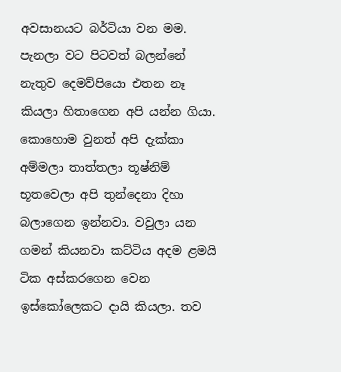අවසාන‍යට බර්ටියා වන මම. පැනලා වට පිටවත් බලන්නේ නැතුව දෙමව්පියො එතන නෑ කියලා හිතාගෙන අපි යන්න ගියා. කොහොම වුනත් අපි දැක්කා අම්මලා තාත්තලා තූෂ්නිම් භූතවෙලා අපි තුන්දෙනා දිහා බලාගෙන ඉන්නවා. වවුලා යන ගමන් කියනවා කට්ටිය අදම ළමයි ටික අස්කරගෙන වෙන ඉස්කෝලෙකට දායි කියලා. තව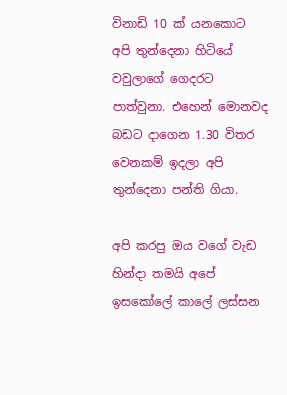විනාඩි 10 ක් යනකොට අපි තුන්දෙනා හිටියේ වවුලාගේ ගෙදරට පාත්වුනා. එහෙන් මොනවද බඩට දාගෙන 1.30 විතර වෙනකම් ඉදලා අපි තුන්දෙනා පන්ති ගියා.

අපි කරපු ඔය වගේ වැඩ හින්දා තමයි අපේ ඉසකෝලේ කාලේ ලස්සන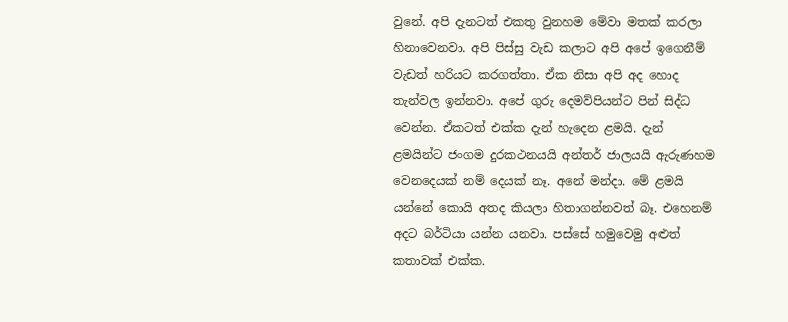වුනේ. අපි දැනටත් එකතු වුනහම මේවා මතක් කරලා හිනාවෙනවා. අපි පිස්සු වැඩ කලාට අපි අපේ ඉගෙනීම් වැඩත් හරියට කරගත්තා. ඒක නිසා අපි අද හොද තැන්වල ඉන්නවා. අපේ ගුරු දෙමව්පියන්ට පින් සිද්ධ වෙන්න. ඒකටත් එක්ක දැන් හැදෙන ළමයි. දැන් ළමයින්ට ජංගම දුරකථනයයි අන්තර් ජාලයයි ඇරුණහම වෙනදෙයක් නම් දෙයක් නෑ. අනේ මන්දා. මේ ළමයි යන්නේ කොයි අතද කියලා හිතාගන්නවත් බෑ. එහෙනම් අදට බර්ටියා යන්න යනවා. පස්සේ හමුවෙමු අළුත් කතාවක් එක්ක.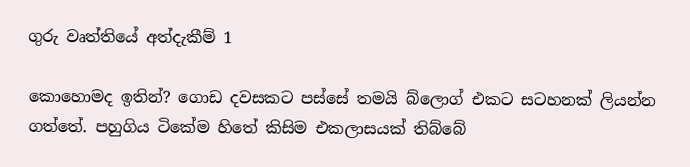ගුරු වෘත්තියේ අත්දැකීම් 1

කොහොමද ඉතින්? ගොඩ දවසකට පස්සේ තමයි බ්ලොග් එකට සටහනක් ලියන්න ගත්තේ. පහුගිය ටිකේම හිතේ කිසිම එකලාසයක් තිබ්බේ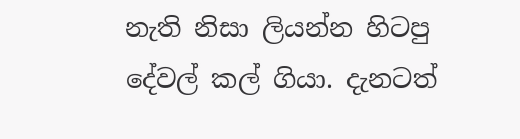නැති නිසා ලියන්න හිටපු දේවල් කල් ගියා. දැනටත්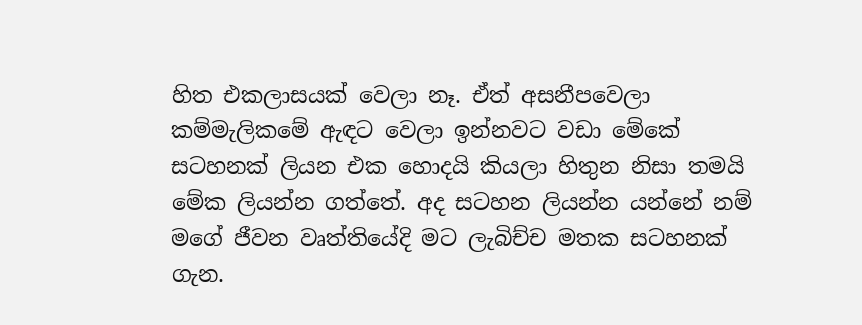හිත එකලාසයක් වෙලා නෑ‍. ඒත් අසනීපවෙලා කම්මැලිකමේ ඇඳට වෙලා ඉන්නවට වඩා මේකේ සටහනක් ලියන එක හොදයි කියලා හිතුන නිසා තමයි මේක ලියන්න ගත්තේ. අද සටහන ලියන්න යන්නේ නම් මගේ ජීවන වෘත්තියේදි මට ලැබිච්ච මතක සටහනක් ගැන.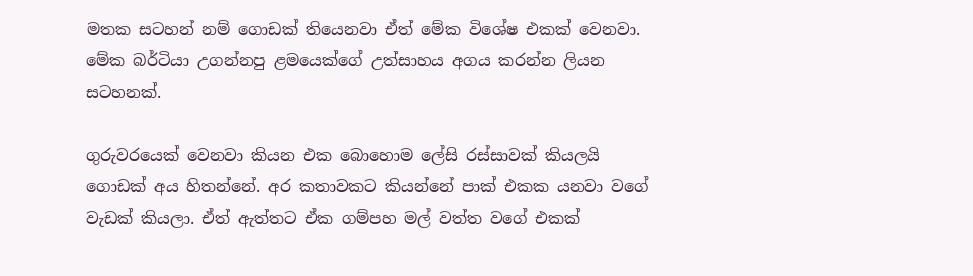මතක සටහන් නම් ගොඩක් තියෙනවා ඒත් මේක විශේෂ එකක් වෙනවා. මේක බර්ටියා උගන්නපු ළමයෙක්ගේ උත්සාහය අගය කරන්න ලියන සටහනක්.

ගුරුවරයෙක් වෙනවා කියන එක බොහොම ලේසි රස්සාවක් කියලයි ගොඩක් අය හිතන්නේ. අර කතාවකට කියන්නේ පාක් එකක යනවා වගේ වැඩක් කියලා. ඒත් ඇත්තට ඒක ගම්පහ මල් වත්ත වගේ එකක්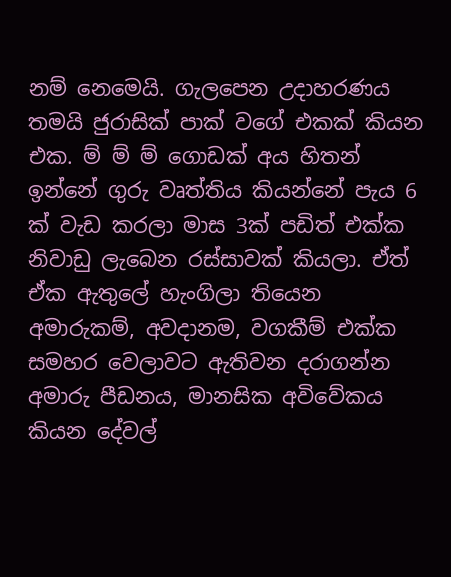නම් නෙමෙයි. ගැලපෙන උදාහරණය තමයි ජුරාසික් පාක් වගේ එකක් කියන එක. ම් ම් ම් ගොඩක් අය හිතන් ඉන්නේ ගුරු වෘත්තිය කියන්නේ පැය 6 ක් වැඩ කරලා මාස 3ක් පඩිත් එක්ක නිවාඩු ලැබෙන රස්සාවක් කියලා. ඒත් ඒක ඇතුලේ හැංගිලා තියෙන අමාරුකම්, අවදානම, වගකීම් එක්ක සමහර වෙලාවට ඇතිවන දරාගන්න අමාරු පීඩනය, මානසික අවිවේකය කියන දේවල්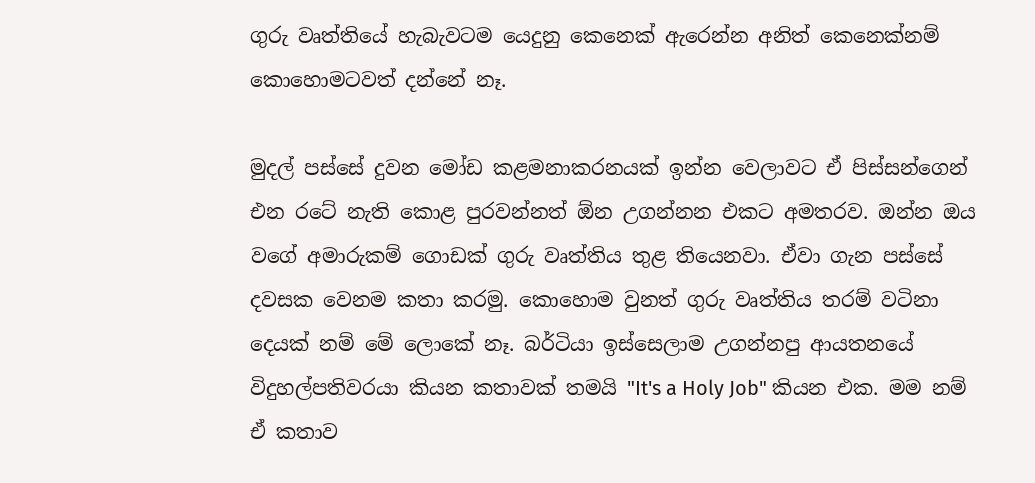ගුරු වෘත්තියේ හැබැවටම යෙදුනු කෙනෙක් ඇරෙන්න අනිත් කෙනෙක්නම් කොහොමටවත් දන්නේ නෑ.

මුදල් පස්සේ දුවන මෝඩ කළමනාකරනයක් ඉන්න වෙලාවට ඒ පිස්සන්ගෙන් එන රටේ නැති කොළ පුරවන්නත් ඕන උගන්නන එකට අමතරව. ඔන්න ඔය වගේ අමාරුකම් ගොඩක් ගුරු වෘත්තිය තුළ තියෙනවා. ඒවා ගැන පස්සේ දවසක වෙනම කතා කරමු. කොහොම වුනත් ගුරු වෘත්තිය තරම් වටිනා දෙයක් නම් මේ ලොකේ නෑ. බර්ටියා ඉස්සෙලාම උගන්නපු ආයතනයේ විදුහල්පතිවරයා කියන කතාවක් තමයි "It's a Holy Job" කියන එක. මම නම් ඒ කතාව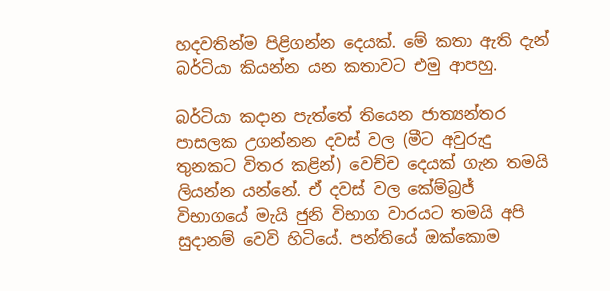හදවතින්ම පිළිගන්න දෙයක්. මේ කතා ඇති දැන් බර්ටියා කියන්න යන කතාවට එමු ආපහු.

බර්ටියා කදාන පැත්තේ තියෙන ජාත්‍යන්තර පාසලක උගන්නන දවස් වල (මීට අවුරුදු තුනකට විතර කළින්) වෙච්ච දෙයක් ගැන තමයි ලියන්න යන්නේ. ඒ දවස් වල කේම්බ්‍රජ් විභාගයේ මැයි ජුනි විභාග වාරයට තමයි අපි සුදානම් වෙවි හිටියේ. පන්තියේ ඔක්කොම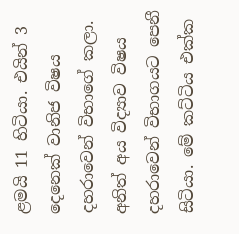ළමයි 11 හිටියා. එයින් 3 දෙනෙක් වානිජ විෂය දහරාවෙන් විභාගේ කලා. අනිත් අය විද්‍යාව විෂය දහරාවෙන් විභාගයට පෙනී සිටියා. මේ කට්ටිය එක්ක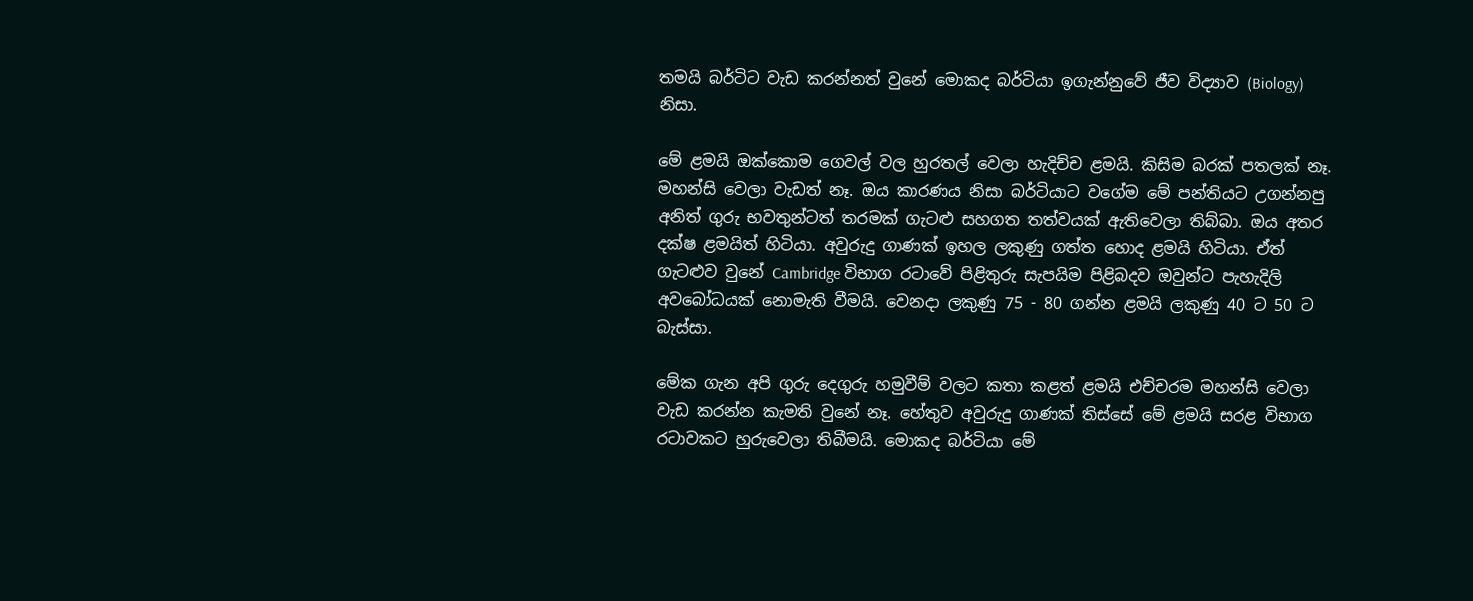තමයි බර්ටිට වැඩ කරන්නත් වුනේ මොකද බර්ටියා ඉගැන්නුවේ ජීව විද්‍යාව (Biology) නිසා.

මේ ළමයි ඔක්කොම ගෙවල් වල හුරතල් වෙලා හැදිච්ච ළමයි. කිසිම බරක් පතලක් නෑ. මහන්සි වෙලා වැඩත් නෑ. ඔය කාරණය නිසා බර්ටියාට වගේම මේ පන්තියට උගන්නපු අනිත් ගුරු භවතුන්ටත් තරමක් ගැටළු සහගත තත්වයක් ඇතිවෙලා තිබ්බා. ඔය අතර දක්ෂ ළමයිත් හිටියා. අවුරුදු ගාණක් ඉහල ලකුණු ගත්ත හොද ළමයි හිටියා. ඒත් ගැටළුව වුනේ Cambridge වි‍භාග රටාවේ පිළිතුරු සැපයිම පිළිබදව ඔවුන්ට පැහැදිලි අවබෝධයක් නොමැති වීමයි. වෙනදා ලකුණු 75 - 80 ගන්න ළමයි ලකුණු 40 ට 50 ට බැස්සා.

මේක ගැන අපි ගුරු දෙගුරු හමුවීම් වලට කතා කළත් ළමයි එච්චරම මහන්සි වෙලා වැඩ කරන්න කැමති වුනේ නෑ. හේතුව අවුරුදු ගාණක් තිස්සේ මේ ළමයි සරළ විභාග රටාවකට හුරුවෙලා තිබීමයි. මොකද බර්ටියා මේ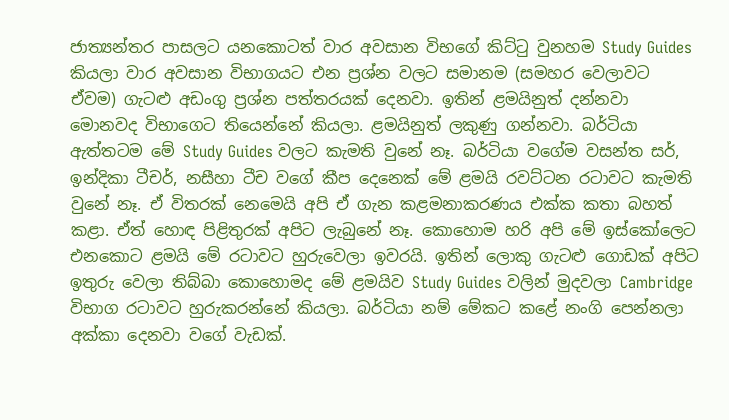ජාත්‍යන්තර පාසලට යනකොටත් වාර අවසාන වි‍භගේ කිට්ටු වුනහම Study Guides කියලා වාර අවසාන විභාගයට එන ප්‍රශ්න වලට සමානම (සමහර වෙලාවට ඒවම) ගැටළු අඩංගු ප්‍රශ්න පත්‍තරයක් දෙනවා. ඉතින් ළමයිනුත් දන්නවා මොනවද ‍විභාගෙට තියෙන්නේ කියලා. ළමයිනුත් ලකුණු ගන්නවා. බර්ටියා ඇත්තටම මේ Study Guides වලට කැමති වුනේ නෑ. බර්ටියා ‍වගේම වසන්ත සර්, ඉන්දිකා ටීචර්, නසීහා ටීච වගේ කීප දෙනෙක් මේ ළමයි රවට්ටන රටාවට කැමති වුනේ නෑ. ඒ විතරක් නෙමෙයි අපි ඒ ගැන කළමනාකරණය එක්ක කතා බහත් කළා. ඒත් හොඳ පිළිතුරක් අපිට ලැබුනේ නෑ. කොහොම හරි අපි‍ මේ ඉස්කෝලෙට එනකොට ළමයි මේ රටාවට හුරුවෙලා ඉවරයි. ඉතින් ලොකු ගැටළු ගොඩක් අපිට ඉතුරු වෙලා තිබ්බා කොහොමද මේ ළමයිව Study Guides වලින් මුදවලා Cambridge විභාග රටාවට හුරුකරන්නේ කියලා. බර්ටියා නම් මේකට කළේ නංගි පෙන්නලා අක්කා දෙනවා වගේ වැඩක්.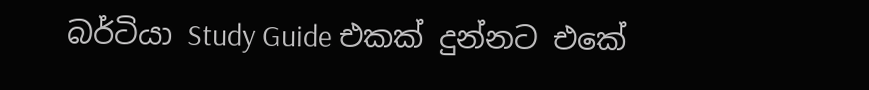බර්ටියා Study Guide එකක් දුන්නට එකේ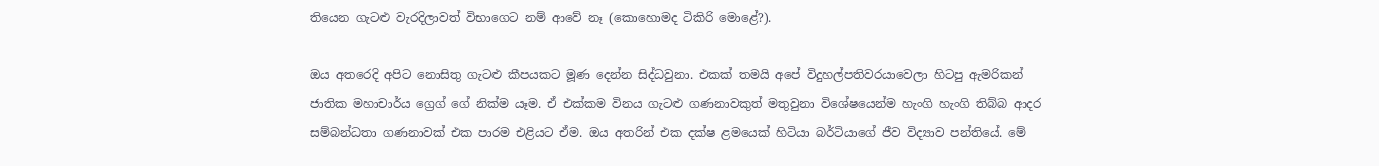තියෙන ගැටළු වැරදිලාවත් විභාගෙට නම් ආවේ නෑ (කොහොමද ටිකිරි මොළේ?).

ඔය අතරෙදි අපිට නොසිතු ගැටළු කීපයකට මූණ දෙන්න සිද්ධවුනා. එකක් තමයි අපේ විදුහල්පතිවරයාවෙලා හිටපු ඇමරිකන් ජාතික මහාචාර්ය ‍ග්‍රෙග් ගේ නික්ම යෑම. ඒ එක්කම විනය ගැටළු ගණනාවකුත් මතුවුනා විශේෂයෙන්ම හැංගි හැංගි තිබ්බ ආදර සම්බන්ධතා ගණනාවක් එක පාරම එළියට ඒම. ඔය අතරින් එක දක්ෂ ළමයෙක් හිටියා බර්ටියාගේ ජීව විද්‍යාව පන්තියේ. මේ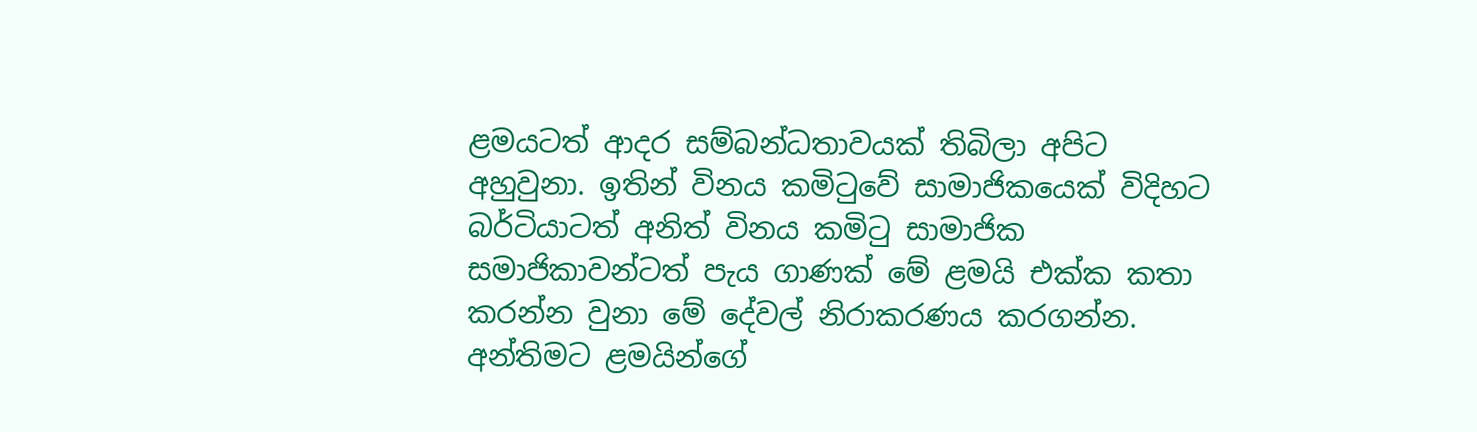ළමයටත් ආදර සම්බන්ධතාවයක් තිබිලා අපිට අහුවුනා. ඉතින් විනය කමිටුවේ සාමාජික‍යෙක් විදිහට බර්ටියාටත් අනිත් විනය කමිටු සාමාජික සමාජිකාවන්ටත් පැය ගාණක් මේ ළමයි එක්ක කතා කරන්න වුනා මේ දේවල් නිරාකරණය කරගන්න. අන්තිමට ළමයින්ගේ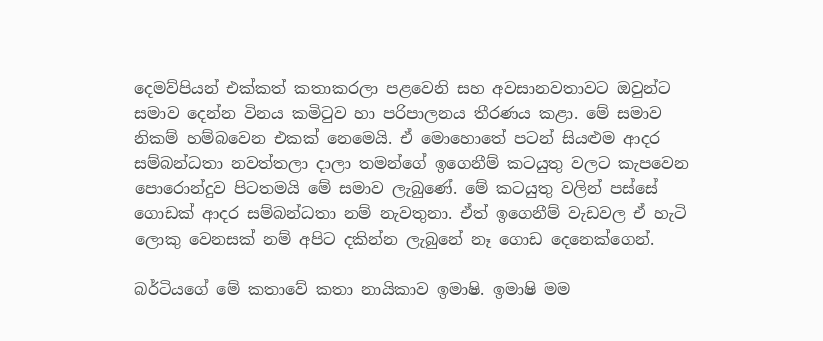දෙමව්පියන් එක්කත් කතාකරලා පළවෙනි සහ අවසානවතාවට ඔවුන්ට සමාව දෙන්න විනය කමිටුව හා පරිපාලනය තීරණය කළා. මේ සමාව නිකම් හම්බවෙන එකක් නෙමෙයි. ඒ මොහොතේ පටන් සියළුම ආදර සම්බන්ධතා නවත්තලා දාලා තමන්ගේ ඉගෙනීම් කටයුතු වලට කැපවෙන පොරොන්දුව පිටතමයි මේ සමාව ලැබුණේ. මේ කටයුතු වලින් පස්සේ ගොඩක් ආදර සම්බන්ධතා නම් නැවතුනා. ඒත් ඉගෙනීම් වැඩවල ඒ හැටි ලොකු වෙනසක් නම් අපිට දකින්න ලැබුනේ නෑ ගොඩ දෙනෙක්ගෙන්.

බර්ටියගේ මේ කතාවේ කතා නායිකාව ඉමාෂි. ඉමාෂි මම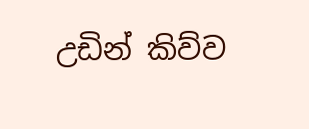උඩින් ‍කිව්ව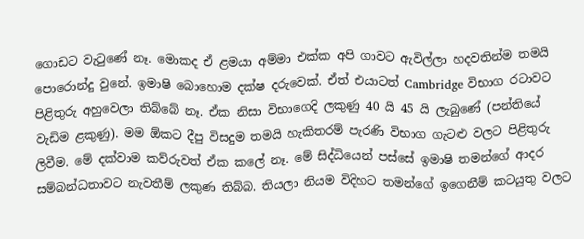ගොඩට වැටුණේ නෑ. මොකද ඒ ළමයා අම්මා එක්ක අපි ගාවට ඇවිල්ලා හදවතින්ම තමයි පොරොන්දු වුනේ. ඉමාෂි බොහොම දක්ෂ දරුවෙක්. ඒත් එයාටත් Cambridge විභාග රටාවට පිළිතුරු අහුවෙලා තිබ්බේ නෑ. ඒක නිසා විභාගෙදි ලකුණු 40 යි 45 යි ලැබුණේ (පන්තියේ වැඩිම ළකුණු). මම ඕකට දීපු විසදුම තමයි හැකිතරම් පැරණි විභාග ගැටළු වලට පිළිතුරු ලිවීම. මේ දක්වාම කව්රුවත් ඒක කලේ නෑ. මේ සිද්ධියෙන් පස්සේ ඉමාෂි තමන්ගේ ආදර සම්බන්ධතාවට නැවතීම් ලකුණ තිබ්බ. තියලා නියම විදිහට තමන්ගේ ඉගෙනීම් කටයුතු වලට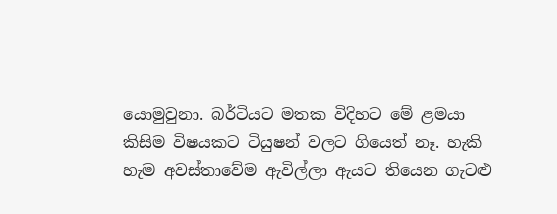යොමුවුනා. බර්ටියට මතක විදිහට මේ ළමයා කිසිම විෂයකට ටියුෂන් වලට ගියෙත් නෑ. හැකි හැම අවස්තාවේම ඇවිල්ලා ඇයට තියෙන ගැටළු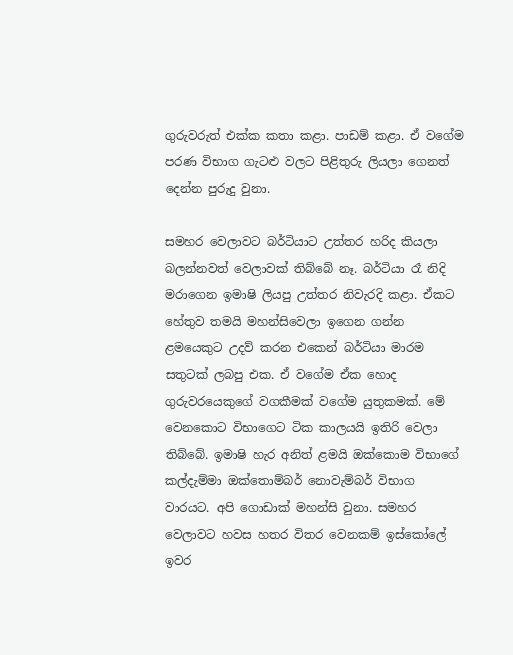ගුරුවරුත් එක්ක කතා කළා. පාඩම් කළා. ඒ වගේම පරණ විභාග ගැටළු වලට පිළිතුරු ලියලා ගෙනත් දෙන්න පුරුදු වුනා.

සමහර වෙලාවට බර්ටියාට උත්තර හරිද කියලා බලන්නවත් වෙලාවක් තිබ්බේ නෑ. බර්ටියා රෑ නිදි මරාගෙන ඉමාෂි ලියපු උත්තර නිවැරදි කළා. ඒකට හේතුව තමයි මහන්සිවෙලා ඉගෙන ගන්න ළමයෙකුට උදව් කරන එකෙන් බර්ටියා මාරම සතුටක් ලබපු එක. ඒ වගේම ඒක හොද ගුරුවරයෙකුගේ වගකීමක් වගේම යුතුකමක්. මේ වෙනකොට විභාගෙට ටික කාලයයි ඉතිරි වෙලා තිබ්බේ. ඉමාෂි හැර අනිත් ළමයි ඔක්කොම විභාගේ කල්දැම්මා ඔක්තොම්බර් නොවැම්බර් විභාග වාරයට. අපි ගොඩාක් මහන්සි වුනා. සමහර වෙලාවට හවස හතර විතර වෙනකම් ඉස්කෝලේ ඉවර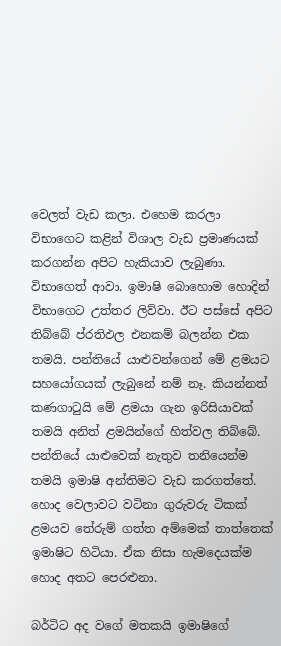වෙලත් වැඩ කලා. එහෙම කරලා විභාගෙට කළින් විශාල වැඩ ප්‍රමාණයක් කරගන්න අපිට හැකියාව ලැබුණා. විභාගෙත් ආවා. ඉමාෂි බොහොම හොදින් විභාගෙට උත්තර ලිව්වා. ඊට පස්සේ අපිට තිබ්බේ ප්රතිඵල එනකම් බලන්න එක තමයි. පන්තියේ යාළුවන්ගෙන් මේ ළමයට සහයෝගයක් ලැබුනේ නම් නෑ‍. කියන්නත් කණගාටුයි මේ ළමයා ගැන ඉරිසියාවක් තමයි අනිත් ළමයි‍න්ගේ හිත්වල තිබ්බේ. පන්තියේ යාළුවෙක් නැතුව තනියෙන්ම තමයි ඉමාෂි අන්තිමට වැඩ කරගත්තේ. හොද වෙලාවට වටිනා ගුරුවරු ටිකක් ළමයව තේරුම් ගත්ත අම්මෙක් තාත්තෙක් ඉමාෂිට හිටියා. ඒක නිසා හැමදෙයක්ම හොද අතට පෙරළුනා.

බර්ටිට අද වගේ මතකයි ඉමාෂිගේ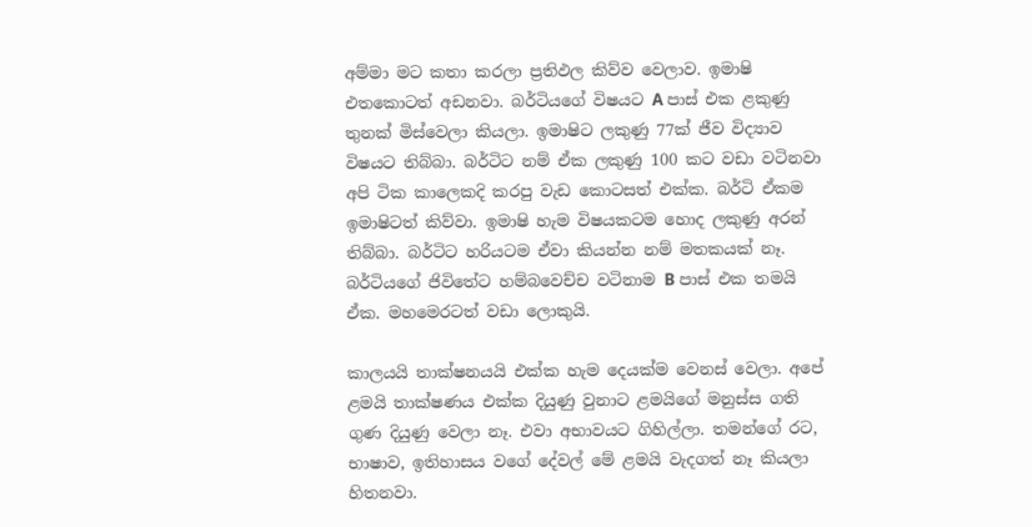අම්මා ‍මට කතා කරලා ප්‍රතිඵල කිව්ව වෙලාව. ඉමාෂි එතකොටත් අඩනවා. බර්ටියගේ විෂයට A පාස් එක ළකුණු තුනක් මිස්වෙලා කියලා‍. ඉමාෂිට ලකුණු 77ක් ජීව විද්‍යාව විෂයට තිබ්බා. බර්ටිට නම් ඒක ලකුණු 100 කට වඩා වටිනවා අපි ටික කාලෙකදි කරපු වැඩ කොටසත් එක්ක. බර්ටි ඒකම ඉමාෂිටත් කිව්වා. ඉමාෂි හැම විෂයකටම හොද ලකුණු අරන් තිබ්බා. බර්ටිට හරියටම ඒවා කියන්න නම් මතකයක් නෑ. බර්ටියගේ ජිවිතේට හම්බවෙච්ච වටිනාම B පාස් එක තමයි ඒක. මහමෙරටත් වඩා ලොකුයි.

කාලයයි තාක්ෂනයයි එක්ක හැම දෙයක්ම වෙනස් වෙලා. අපේ ළමයි තාක්ෂණය එක්ක දියුණු වුනාට ළමයිගේ මනුස්ස ගති ගුණ දියුණු වෙලා නෑ. එවා අභාවයට ගිහිල්ලා. තමන්ගේ රට, භාෂාව, ඉතිහාසය වගේ දේවල් මේ ළමයි වැදගත් නෑ කියලා හිතනවා.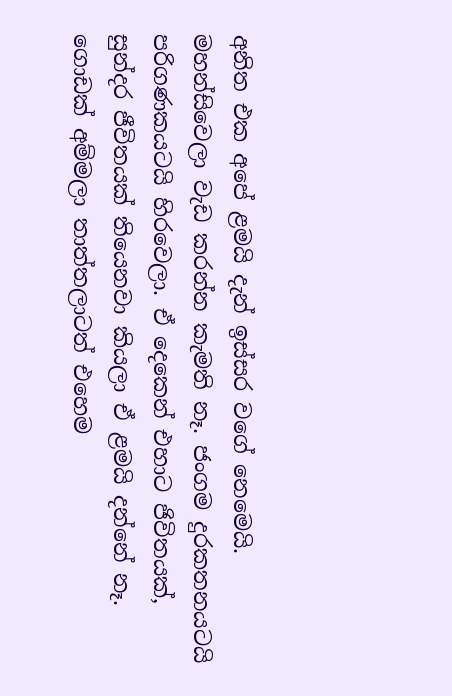අනිත එක අපේ ළමයි දැන් ඉස්සර වගේ නෙමෙයි. මහන්සිවෙලා වැඩ කරන්න කැමති නෑ. ජංගම දුරකතනයටයි පරිගණකයටයි හිරවෙලා. ඒ දෙකෙන් එහාට ජිවිතයක්, සුන්දර ජීවිතයක් තියෙනවා කියලා ඒ ළමයි දන්නේ නෑ‍. ගොඩක් අම්මලා තාත්තලාටත් එහෙම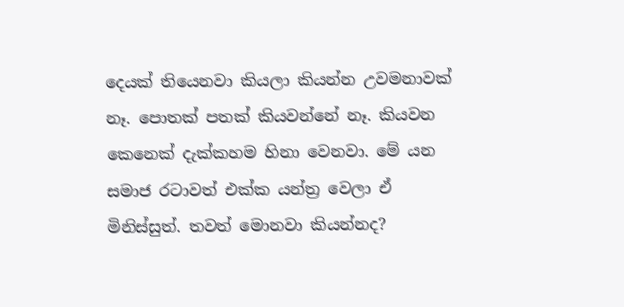දෙයක් තියෙනවා කියලා කියන්න උවමනාවක් නෑ. පොතක් පතක් කියවන්නේ නෑ‍. කියවන කෙනෙක් දැක්කහම හිනා වෙනවා. මේ යන සමාජ රටාවත් එක්ක යන්ත්‍ර වෙලා ඒ මිනිස්සුත්. තවත් මොනවා කියන්නද?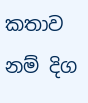කතාව නම් දිග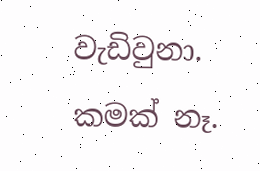වැඩිවුනා. කමක් නෑ.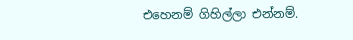එහෙනම් ගිහිල්ලා එන්නම්.